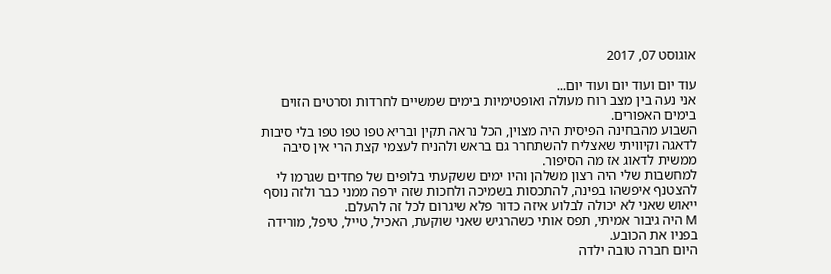אוגוסט 07, 2017

עוד יום ועוד יום ועוד יום...
אני נעה בין מצב רוח מעולה ואופטימיות בימים שמשיים לחרדות וסרטים הזוים בימים האפורים.
השבוע מהבחינה הפיסית היה מצוין, הכל נראה תקין ובריא טפו טפו טפו בלי סיבות לדאגה וקיוויתי שאצליח להשתחרר גם בראש ולהניח לעצמי קצת הרי אין סיבה ממשית לדאוג אז מה הסיפור.
למחשבות שלי היה רצון משלהן והיו ימים ששקעתי בלופים של פחדים שגרמו לי להצטנף איפשהו בפינה, להתכסות בשמיכה ולחכות שזה ירפה ממני כבר ולזה נוסף ייאוש שאני לא יכולה לבלוע איזה כדור פלא שיגרום לכל זה להעלם.
M היה גיבור אמיתי, תפס אותי כשהרגיש שאני שוקעת, האכיל, טייל, טיפל, מורידה בפניו את הכובע.
היום חברה טובה ילדה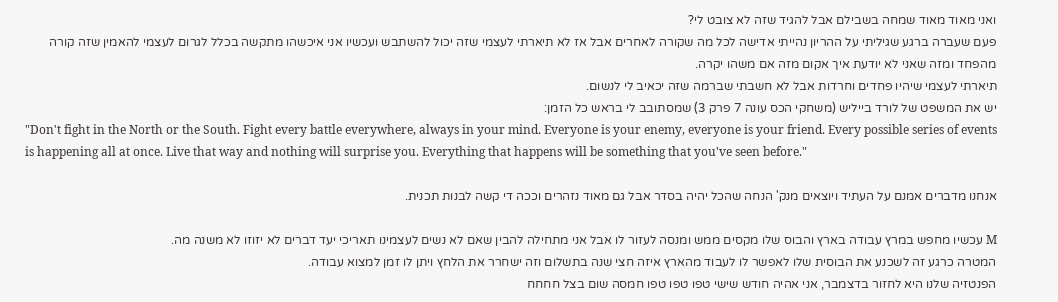ואני מאוד מאוד שמחה בשבילם אבל להגיד שזה לא צובט לי?
פעם שעברה ברגע שגיליתי על ההריון נהייתי אדישה לכל מה שקורה לאחרים אבל אז לא תיארתי לעצמי שזה יכול להשתבש ועכשיו אני איכשהו מתקשה בכלל לגרום לעצמי להאמין שזה קורה מהפחד ומזה שאני לא יודעת איך אקום מזה אם משהו יקרה.
תיארתי לעצמי שיהיו פחדים וחרדות אבל לא חשבתי שברמה שזה יכאיב לי לנשום.
יש את המשפט של לורד בייליש (משחקי הכס עונה 7 פרק 3) שמסתובב לי בראש כל הזמן:
"Don't fight in the North or the South. Fight every battle everywhere, always in your mind. Everyone is your enemy, everyone is your friend. Every possible series of events is happening all at once. Live that way and nothing will surprise you. Everything that happens will be something that you've seen before."

אנחנו מדברים אמנם על העתיד ויוצאים מנק' הנחה שהכל יהיה בסדר אבל גם מאוד נזהרים וככה די קשה לבנות תכנית.

M עכשיו מחפש במרץ עבודה בארץ והבוס שלו מקסים ממש ומנסה לעזור לו אבל אני מתחילה להבין שאם לא נשים לעצמינו תאריכי יעד דברים לא יזוזו לא משנה מה.
המטרה כרגע זה לשכנע את הבוסית שלו לאפשר לו לעבוד מהארץ איזה חצי שנה בתשלום וזה ישחרר את הלחץ ויתן לו זמן למצוא עבודה.
הפנטזיה שלנו היא לחזור בדצמבר, אני אהיה חודש שישי טפו טפו טפו חמסה שום בצל חחחח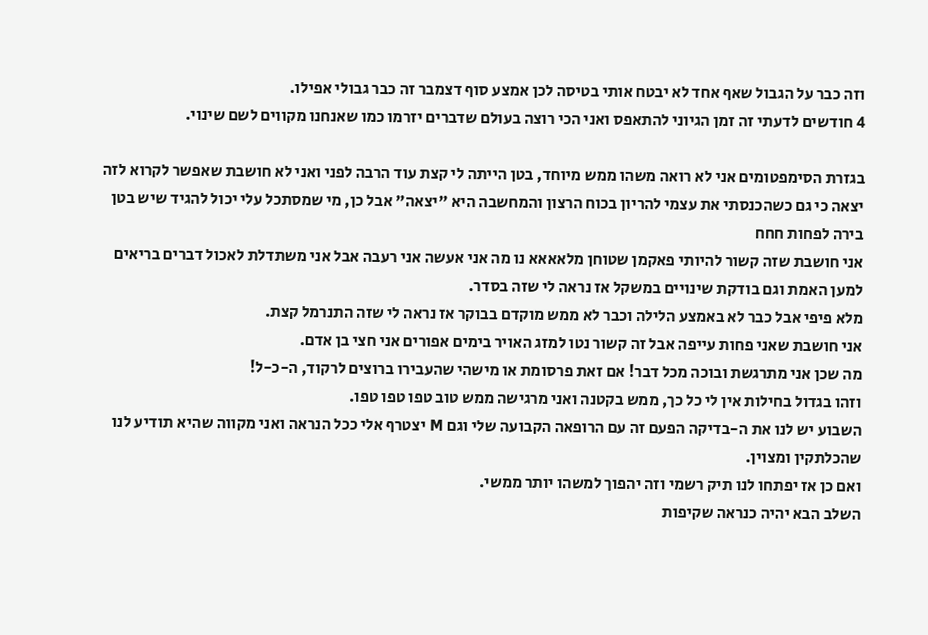וזה כבר על הגבול שאף אחד לא יבטח אותי בטיסה לכן אמצע סוף דצמבר זה כבר גבולי אפילו.
4 חודשים לדעתי זה זמן הגיוני להתאפס ואני הכי רוצה בעולם שדברים יזרמו כמו שאנחנו מקווים לשם שינוי.

בגזרת הסימפטומים אני לא רואה משהו ממש מיוחד, בטן הייתה לי קצת עוד הרבה לפני ואני לא חושבת שאפשר לקרוא לזה יצאה כי גם כשהכנסתי את עצמי להריון בכוח הרצון והמחשבה היא "יצאה" אבל כן, מי שמסתכל עלי יכול להגיד שיש בטן בירה לפחות חחח
אני חושבת שזה קשור להיותי פאקמן שטוחן מלאאאא נו מה אני אעשה אני רעבה אבל אני משתדלת לאכול דברים בריאים למען האמת וגם בודקת שינויים במשקל אז נראה לי שזה בסדר.
מלא פיפי אבל כבר לא באמצע הלילה וכבר לא ממש מוקדם בבוקר אז נראה לי שזה התנרמל קצת.
אני חושבת שאני פחות עייפה אבל זה קשור נטו למזג האויר בימים אפורים אני חצי בן אדם.
מה שכן אני מתרגשת ובוכה מכל דבר! אם זאת פרסומת או מישהי שהעבירו ברוצים לרקוד, ה-כ-ל!
וזהו בגדול בחילות אין לי כל כך, ממש בקטנה ואני מרגישה ממש טוב טפו טפו טפו.
השבוע יש לנו את ה-בדיקה הפעם זה עם הרופאה הקבועה שלי וגם M יצטרף אלי ככל הנראה ואני מקווה שהיא תודיע לנו שהכלתקין ומצוין.
ואם כן אז יפתחו לנו תיק רשמי וזה יהפוך למשהו יותר ממשי.
השלב הבא יהיה כנראה שקיפות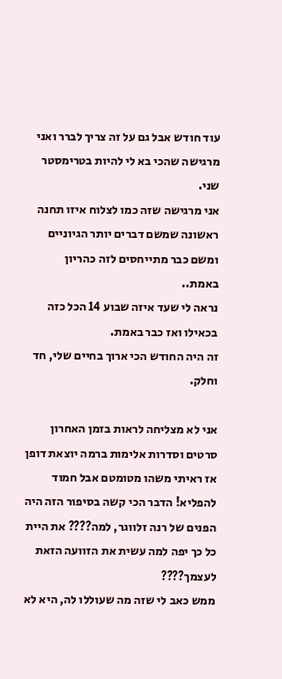עוד חודש אבל גם על זה צריך לברר ואני מרגישה שהכי בא לי להיות בטרימסטר שני.
אני מרגישה שזה כמו לצלוח איזו תחנה ראשונה שמשם דברים יותר הגיוניים ומשם כבר מתייחסים לזה כהריון באמת..
נראה לי שעד איזה שבוע 14 הכל כזה בכאילו ואז כבר באמת.
זה היה החודש הכי ארוך בחיים שלי, חד וחלק.

אני לא מצליחה לראות בזמן האחרון סרטים וסדרות אלימות ברמה יוצאת דופן אז ראיתי משהו מטומטם אבל חמוד להפליא! הדבר הכי קשה בסיפור הזה היה הפנים של רנה זלווגר, למה???? את היית כל כך יפה למה עשית את הזוועה הזאת לעצמך????
ממש כאב לי שזה מה שעוללו לה, היא לא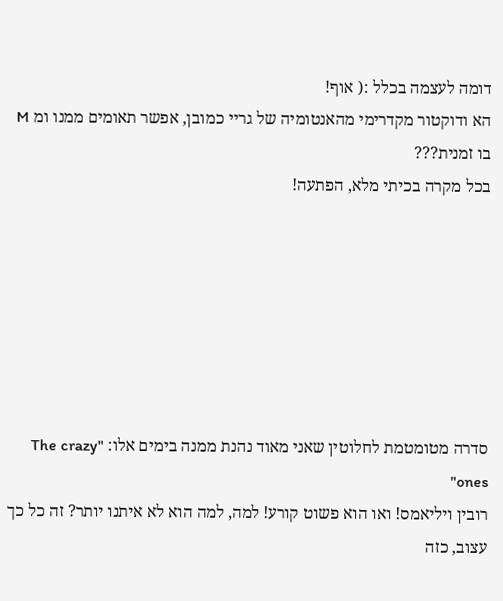דומה לעצמה בכלל :( אוף!
הא ודוקטור מקדרימי מהאנטומיה של גריי כמובן, אפשר תאומים ממנו ומ M בו זמנית???
בכל מקרה בכיתי מלא, הפתעה!







סדרה מטומטמת לחלוטין שאני מאוד נהנת ממנה בימים אלו: "The crazy ones"
רובין ויליאמס! ואו הוא פשוט קורע! למה, למה הוא לא איתנו יותר? זה כל כך עצוב, כזה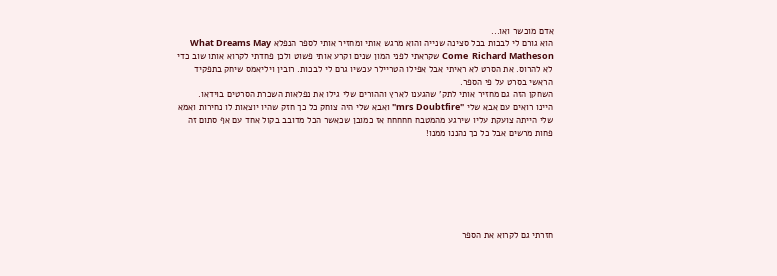אדם מוכשר ואו...
הוא גורם לי לבכות בכל סצינה שנייה והוא מרגש אותי ומחזיר אותי לספר הנפלא What Dreams May Come  Richard Matheson שקראתי לפני המון שנים וקרע אותי פשוט ולכן פחדתי לקרוא אותו שוב כדי לא להרוס. את הסרט לא ראיתי אבל אפילו הטריילר עכשיו גרם לי לבכות. רובין ויליאמס שיחק בתפקיד הראשי בסרט על פי הספר.
השחקן הזה גם מחזיר אותי לתק' שהגענו לארץ וההורים שלי גילו את נפלאות השכרת הסרטים בוידאו.
היינו רואים עם אבא שלי "mrs Doubtfire" ואבא שלי היה צוחק כל כך חזק שהיו יוצאות לו נחירות ואמא שלי הייתה צועקת עליו שירגע מהמטבח חחחחח אז כמובן שכאשר הכל מדובב בקול אחד עם אף סתום זה פחות מרשים אבל כל כך נהננו ממנו!







חזרתי גם לקרוא את הספר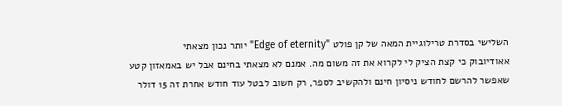השלישי בסדרת טרילוגיית המאה של קן פולט "Edge of eternity" יותר נכון מצאתי
אאודיובוק כי קצת הציק לי לקרוא את זה משום מה. אמנם לא מצאתי בחינם אבל יש באמאזון קטע שאפשר להרשם לחודש ניסיון חינם ולהקשיב לספר, רק חשוב לבטל עוד חודש אחרת זה 15 דולר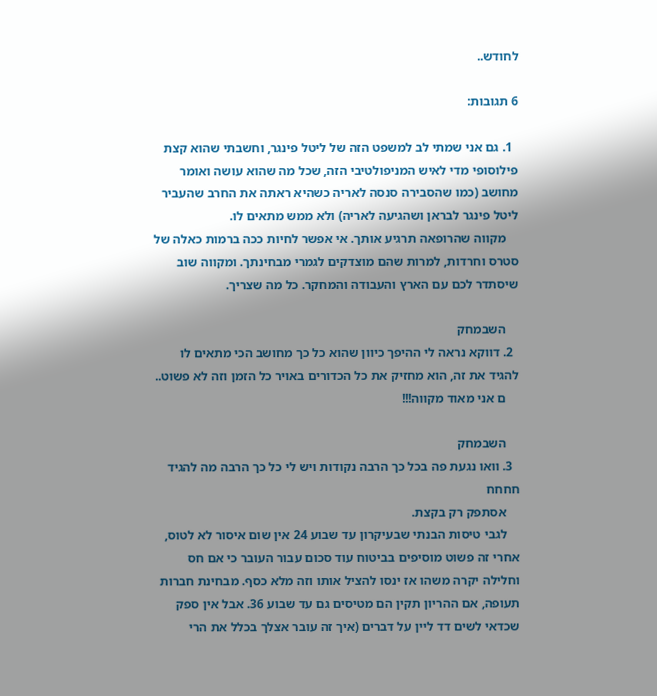לחודש..

6 תגובות:

  1. גם אני שמתי לב למשפט הזה של ליטל פינגר, וחשבתי שהוא קצת פילוסופי מדי לאיש המניפולטיבי הזה, שכל מה שהוא עושה ואומר מחושב (כמו שהסבירה סנסה לאריה כשהיא ראתה את החרב שהעביר ליטל פינגר לבראן ושהגיעה לאריה) ולא ממש מתאים לו.
    מקווה שהרופאה תרגיע אותך. אי אפשר לחיות ככה ברמות כאלה של סטרס וחרדות, למרות שהם מוצדקים לגמרי מבחינתך. ומקווה שוב שיסתדר לכם עם הארץ והעבודה והמחקר. כל מה שצריך.

    השבמחק
  2. דווקא נראה לי ההיפך כיוון שהוא כל כך מחושב הכי מתאים לו להגיד את זה, הוא מחזיק את כל הכדורים באויר כל הזמן וזה לא פשוט..
    ם אני מאוד מקווה!!!

    השבמחק
  3. וואו נגעת פה בכל כך הרבה נקודות ויש לי כל כך הרבה מה להגיד חחחח
    אסתפק רק בקצת.
    לגבי טיסות הבנתי שבעיקרון עד שבוע 24 אין שום איסור לא לטוס, אחרי זה פשוט מוסיפים בביטוח עוד סכום עבור העובר כי אם חס וחלילה יקרה משהו אז ינסו להציל אותו וזה מלא כסף. מבחינת חברות תעופה, אם ההריון תקין הם מטיסים גם עד שבוע 36. אבל אין ספק שכדאי לשים דד ליין על דברים (איך זה עובר אצלך בכלל את הרי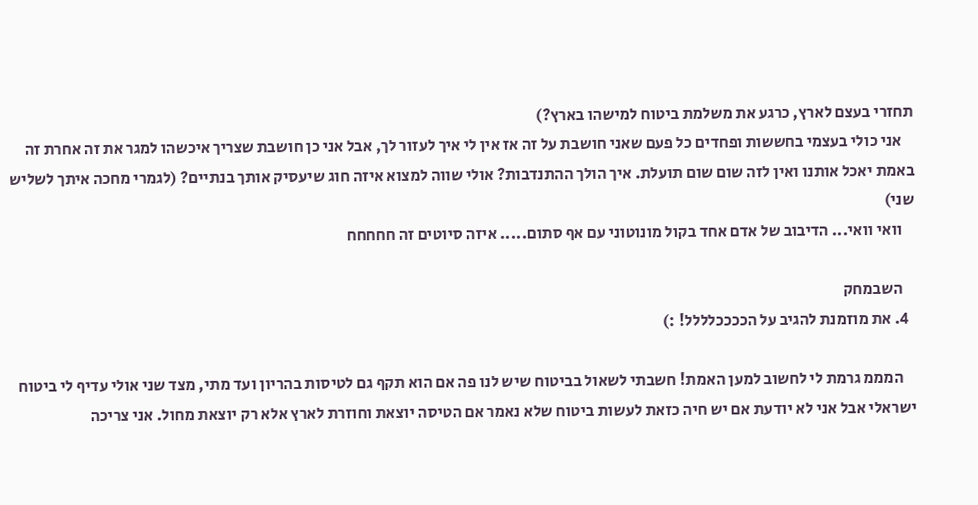תחזרי בעצם לארץ, כרגע את משלמת ביטוח למישהו בארץ?)
    אני כולי בעצמי בחששות ופחדים כל פעם שאני חושבת על זה אז אין לי איך לעזור לך, אבל אני כן חושבת שצריך איכשהו למגר את זה אחרת זה באמת יאכל אותנו ואין לזה שום שום תועלת. איך הולך ההתנדבות? אולי שווה למצוא איזה חוג שיעסיק אותך בנתיים? (לגמרי מחכה איתך לשליש שני)
    וואי וואי... הדיבוב של אדם אחד בקול מונוטוני עם אף סתום..... איזה סיוטים זה חחחחח

    השבמחק
  4. את מוזמנת להגיב על הככככלללל! :)

    המממ גרמת לי לחשוב למען האמת! חשבתי לשאול בביטוח שיש לנו פה אם הוא תקף גם לטיסות בהריון ועד מתי, מצד שני אולי עדיף לי ביטוח ישראלי אבל אני לא יודעת אם יש חיה כזאת לעשות ביטוח שלא נאמר אם הטיסה יוצאת וחוזרת לארץ אלא רק יוצאת מחול. אני צריכה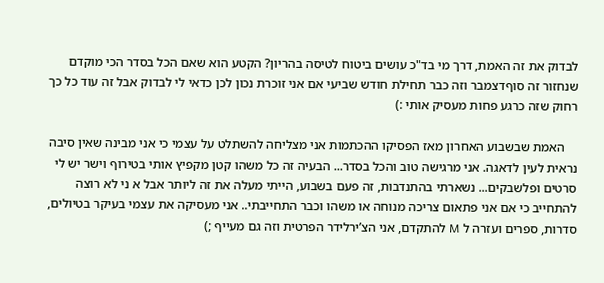לבדוק את זה האמת, דרך מי בד"כ עושים ביטוח לטיסה בהריון? הקטע הוא שאם הכל בסדר הכי מוקדם שנחזור זה סוףדצמבר וזה כבר תחילת חודש שביעי אם אני זוכרת נכון לכן כדאי לי לבדוק אבל זה עוד כל כך רחוק שזה כרגע פחות מעסיק אותי :)

    האמת שבשבוע האחרון מאז הפסיקו ההכתמות אני מצליחה להשתלט על עצמי כי אני מבינה שאין סיבה נראית לעין לדאגה. אני מרגישה טוב והכל בסדר... הבעיה זה כל משהו קטן מקפיץ אותי בטירוף וישר יש לי סרטים ופלשבקים... נשארתי בהתנדבות, זה פעם בשבוע, הייתי מעלה את זה ליותר אבל א ני לא רוצה להתחייב כי אם אני פתאום צריכה מנוחה או משהו וכבר התחייבתי.. אני מעסיקה את עצמי בעיקר בטיולים, סדרות, ספרים ועזרה ל M להתקדם, אני הצ’ירלידר הפרטית וזה גם מעייף ;)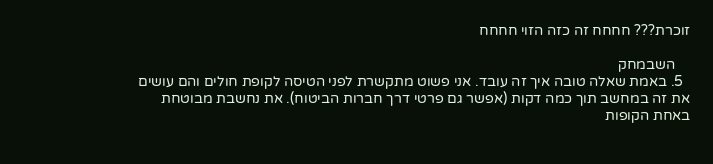זוכרת??? חחחח זה כזה הזוי חחחח

    השבמחק
  5. באמת שאלה טובה איך זה עובד. אני פשוט מתקשרת לפני הטיסה לקופת חולים והם עושים את זה במחשב תוך כמה דקות (אפשר גם פרטי דרך חברות הביטוח). את נחשבת מבוטחת באחת הקופות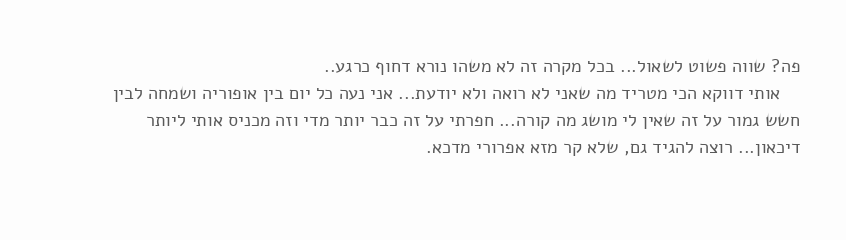פה? שווה פשוט לשאול... בכל מקרה זה לא משהו נורא דחוף כרגע..
    אותי דווקא הכי מטריד מה שאני לא רואה ולא יודעת... אני נעה כל יום בין אופוריה ושמחה לבין חשש גמור על זה שאין לי מושג מה קורה... חפרתי על זה כבר יותר מדי וזה מכניס אותי ליותר דיכאון... רוצה להגיד גם, שלא קר מזא אפרורי מדכא.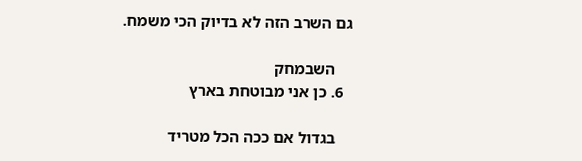גם השרב הזה לא בדיוק הכי משמח.

    השבמחק
  6. כן אני מבוטחת בארץ

    בגדול אם ככה הכל מטריד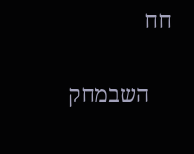חח

    השבמחק